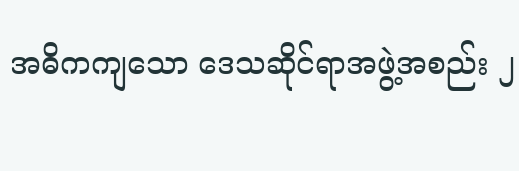အဓိကကျသော ဒေသဆိုင်ရာအဖွဲ့အစည်း ၂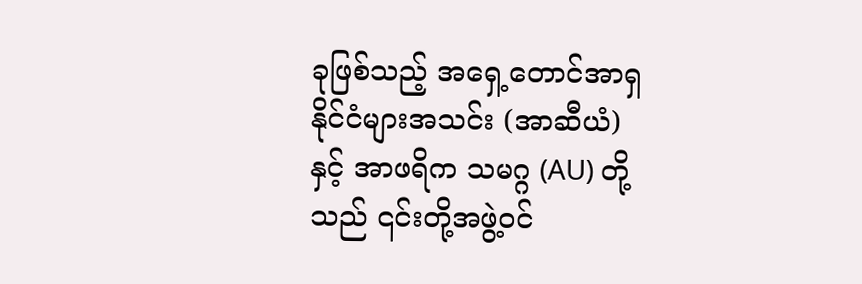ခုဖြစ်သည့် အရှေ့တောင်အာရှနိုင်ငံများအသင်း (အာဆီယံ) နှင့် အာဖရိက သမဂ္ဂ (AU) တို့သည် ၎င်းတို့အဖွဲ့ဝင်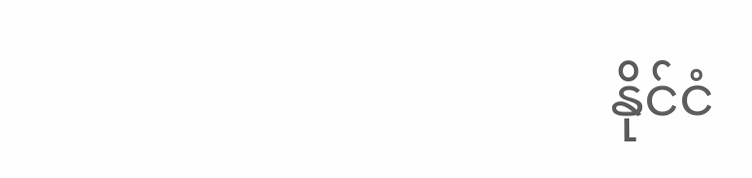နိုင်ငံ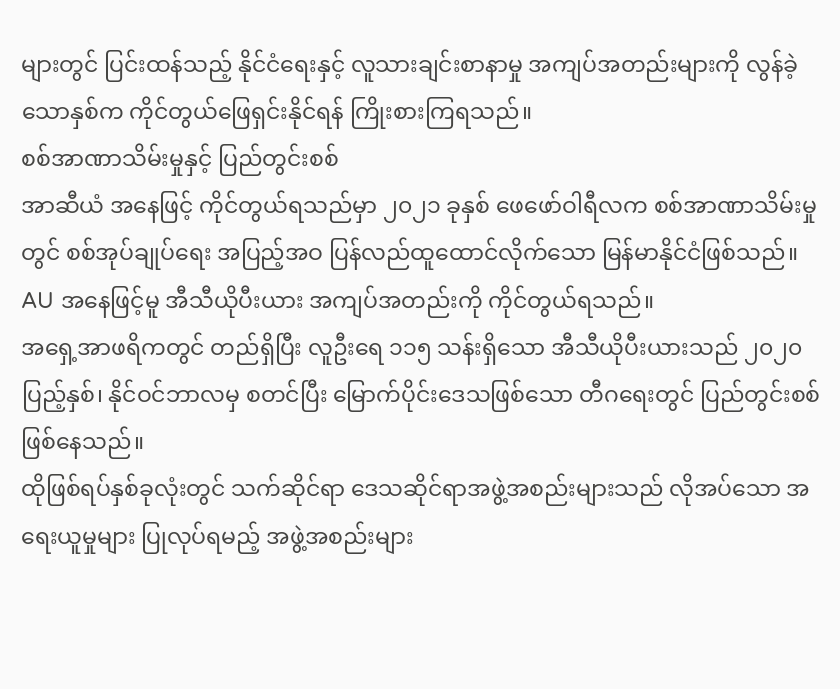များတွင် ပြင်းထန်သည့် နိုင်ငံရေးနှင့် လူသားချင်းစာနာမှု အကျပ်အတည်းများကို လွန်ခဲ့သောနှစ်က ကိုင်တွယ်ဖြေရှင်းနိုင်ရန် ကြိုးစားကြရသည်။
စစ်အာဏာသိမ်းမှုနှင့် ပြည်တွင်းစစ်
အာဆီယံ အနေဖြင့် ကိုင်တွယ်ရသည်မှာ ၂၀၂၁ ခုနှစ် ဖေဖော်ဝါရီလက စစ်အာဏာသိမ်းမှုတွင် စစ်အုပ်ချုပ်ရေး အပြည့်အဝ ပြန်လည်ထူထောင်လိုက်သော မြန်မာနိုင်ငံဖြစ်သည်။ AU အနေဖြင့်မူ အီသီယိုပီးယား အကျပ်အတည်းကို ကိုင်တွယ်ရသည်။
အရှေ့အာဖရိကတွင် တည်ရှိပြီး လူဦးရေ ၁၁၅ သန်းရှိသော အီသီယိုပီးယားသည် ၂၀၂၀ ပြည့်နှစ်၊ နိုင်ဝင်ဘာလမှ စတင်ပြီး မြောက်ပိုင်းဒေသဖြစ်သော တီဂရေးတွင် ပြည်တွင်းစစ်ဖြစ်နေသည်။
ထိုဖြစ်ရပ်နှစ်ခုလုံးတွင် သက်ဆိုင်ရာ ဒေသဆိုင်ရာအဖွဲ့အစည်းများသည် လိုအပ်သော အရေးယူမှုများ ပြုလုပ်ရမည့် အဖွဲ့အစည်းများ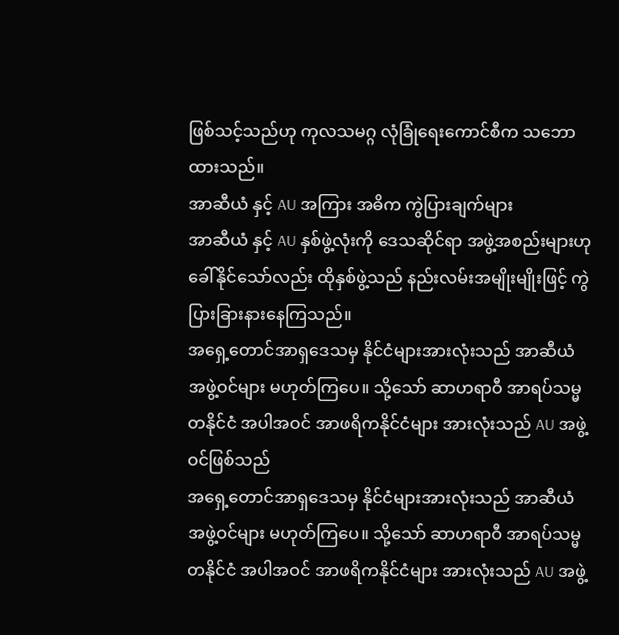ဖြစ်သင့်သည်ဟု ကုလသမဂ္ဂ လုံခြုံရေးကောင်စီက သဘောထားသည်။
အာဆီယံ နှင့် AU အကြား အဓိက ကွဲပြားချက်များ
အာဆီယံ နှင့် AU နှစ်ဖွဲ့လုံးကို ဒေသဆိုင်ရာ အဖွဲ့အစည်းများဟု ခေါ်နိုင်သော်လည်း ထိုနှစ်ဖွဲ့သည် နည်းလမ်းအမျိုးမျိုးဖြင့် ကွဲပြားခြားနားနေကြသည်။
အရှေ့တောင်အာရှဒေသမှ နိုင်ငံများအားလုံးသည် အာဆီယံ အဖွဲ့ဝင်များ မဟုတ်ကြပေ။ သို့သော် ဆာဟရာဝီ အာရပ်သမ္မတနိုင်ငံ အပါအဝင် အာဖရိကနိုင်ငံများ အားလုံးသည် AU အဖွဲ့ဝင်ဖြစ်သည်
အရှေ့တောင်အာရှဒေသမှ နိုင်ငံများအားလုံးသည် အာဆီယံ အဖွဲ့ဝင်များ မဟုတ်ကြပေ။ သို့သော် ဆာဟရာဝီ အာရပ်သမ္မတနိုင်ငံ အပါအဝင် အာဖရိကနိုင်ငံများ အားလုံးသည် AU အဖွဲ့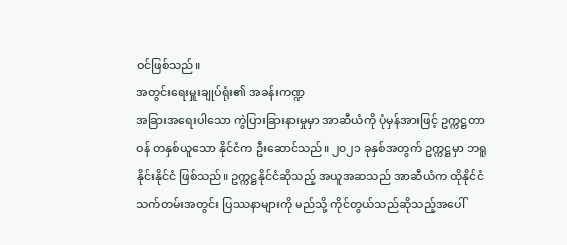ဝင်ဖြစ်သည်။
အတွင်းရေးမှူးချုပ်ရုံး၏ အခန်းကဏ္ဍ
အခြားအရေးပါသော ကွဲပြားခြားနားမှုမှာ အာဆီယံကို ပုံမှန်အားဖြင့် ဥက္ကဋ္ဌတာဝန် တနှစ်ယူသော နိုင်ငံက ဦးဆောင်သည်။ ၂၀၂၁ ခုနှစ်အတွက် ဥက္ကဋ္ဌမှာ ဘရူနိုင်းနိုင်ငံ ဖြစ်သည်။ ဥက္ကဋ္ဌနိုင်ငံဆိုသည့် အယူအဆသည် အာဆီယံက ထိုနိုင်ငံသက်တမ်းအတွင်း ပြဿနာများကို မည်သို့ ကိုင်တွယ်သည်ဆိုသည့်အပေါ်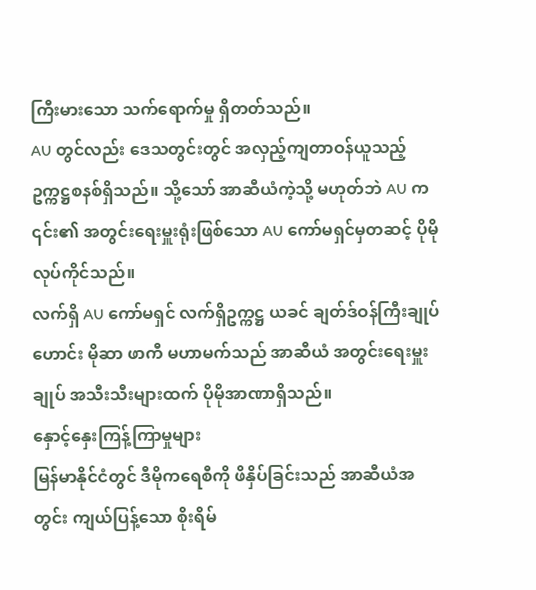ကြီးမားသော သက်ရောက်မှု ရှိတတ်သည်။
AU တွင်လည်း ဒေသတွင်းတွင် အလှည့်ကျတာဝန်ယူသည့် ဥက္ကဋ္ဌစနစ်ရှိသည်။ သို့သော် အာဆီယံကဲ့သို့ မဟုတ်ဘဲ AU က ၎င်း၏ အတွင်းရေးမှူးရုံးဖြစ်သော AU ကော်မရှင်မှတဆင့် ပိုမိုလုပ်ကိုင်သည်။
လက်ရှိ AU ကော်မရှင် လက်ရှိဥက္ကဋ္ဌ ယခင် ချတ်ဒ်ဝန်ကြီးချုပ်ဟောင်း မိုဆာ ဖာကီ မဟာမက်သည် အာဆီယံ အတွင်းရေးမှူးချုပ် အသီးသီးများထက် ပိုမိုအာဏာရှိသည်။
နှောင့်နှေးကြန့်ကြာမှုများ
မြန်မာနိုင်ငံတွင် ဒီမိုကရေစီကို ဖိနှိပ်ခြင်းသည် အာဆီယံအတွင်း ကျယ်ပြန့်သော စိုးရိမ်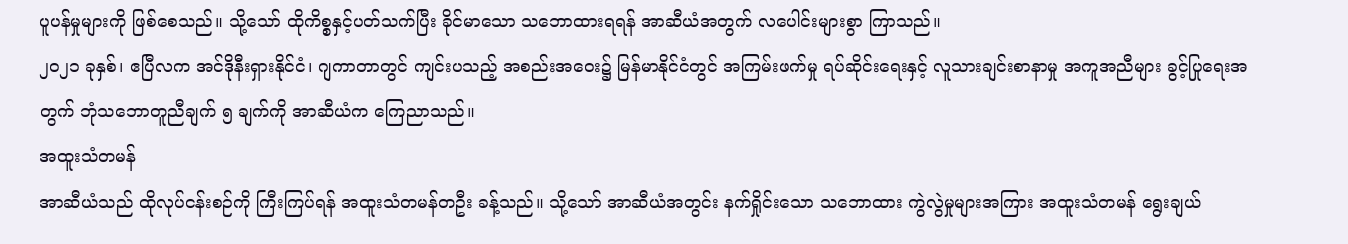ပူပန်မှုများကို ဖြစ်စေသည်။ သို့သော် ထိုကိစ္စနှင့်ပတ်သက်ပြီး ခိုင်မာသော သဘောထားရရန် အာဆီယံအတွက် လပေါင်းများစွာ ကြာသည်။
၂၀၂၁ ခုနှစ်၊ ဧပြီလက အင်ဒိုနီးရှားနိုင်ငံ၊ ဂျကာတာတွင် ကျင်းပသည့် အစည်းအဝေး၌ မြန်မာနိုင်ငံတွင် အကြမ်းဖက်မှု ရပ်ဆိုင်းရေးနှင့် လူသားချင်းစာနာမှု အကူအညီများ ခွင့်ပြုရေးအတွက် ဘုံသဘောတူညီချက် ၅ ချက်ကို အာဆီယံက ကြေညာသည်။
အထူးသံတမန်
အာဆီယံသည် ထိုလုပ်ငန်းစဉ်ကို ကြီးကြပ်ရန် အထူးသံတမန်တဦး ခန့်သည်။ သို့သော် အာဆီယံအတွင်း နက်ရှိုင်းသော သဘောထား ကွဲလွဲမှုများအကြား အထူးသံတမန် ရွေးချယ်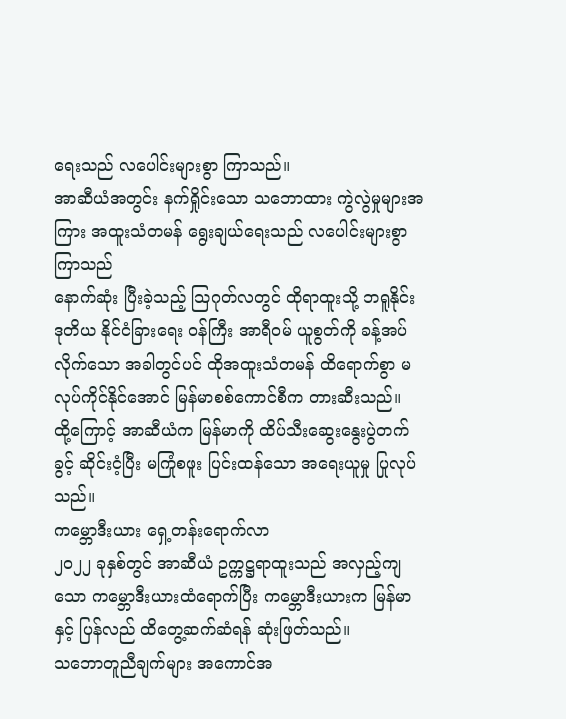ရေးသည် လပေါင်းများစွာ ကြာသည်။
အာဆီယံအတွင်း နက်ရှိုင်းသော သဘောထား ကွဲလွဲမှုများအကြား အထူးသံတမန် ရွေးချယ်ရေးသည် လပေါင်းများစွာ ကြာသည်
နောက်ဆုံး ပြီးခဲ့သည့် သြဂုတ်လတွင် ထိုရာထူးသို့ ဘရူနိုင်း ဒုတိယ နိုင်ငံခြားရေး ဝန်ကြီး အာရီဝမ် ယူစွတ်ကို ခန့်အပ်လိုက်သော အခါတွင်ပင် ထိုအထူးသံတမန် ထိရောက်စွာ မလုပ်ကိုင်နိုင်အောင် မြန်မာစစ်ကောင်စီက တားဆီးသည်။
ထို့ကြောင့် အာဆီယံက မြန်မာကို ထိပ်သီးဆွေးနွေးပွဲတက်ခွင့် ဆိုင်းငံ့ပြီး မကြုံစဖူး ပြင်းထန်သော အရေးယူမှု ပြုလုပ်သည်။
ကမ္ဘောဒီးယား ရှေ့တန်းရောက်လာ
၂၀၂၂ ခုနှစ်တွင် အာဆီယံ ဥက္ကဋ္ဌရာထူးသည် အလှည့်ကျသော ကမ္ဘောဒီးယားထံရောက်ပြီး ကမ္ဘောဒီးယားက မြန်မာနှင့် ပြန်လည် ထိတွေ့ဆက်ဆံရန် ဆုံးဖြတ်သည်။
သဘောတူညီချက်များ အကောင်အ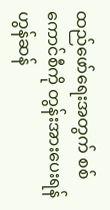ထည်ဖော်ရေးအတွက် စစ်ကောင်စီကို တွန်းအားပေးရန် ဟွန်ဆန်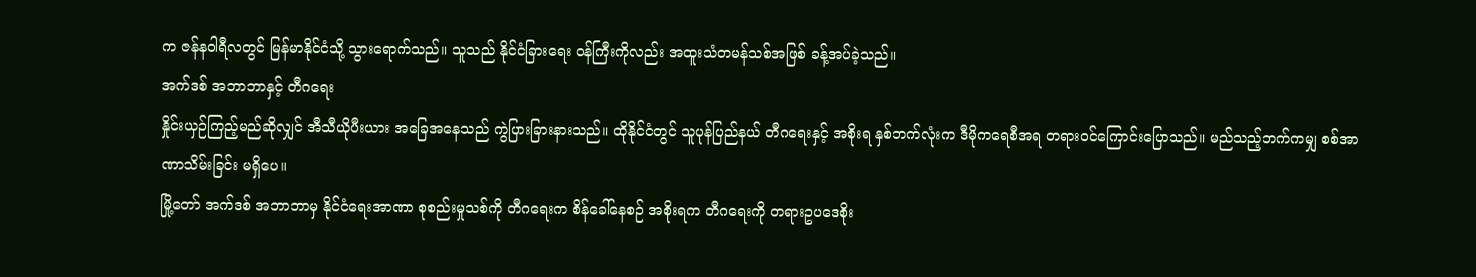က ဇန်နဝါရီလတွင် မြန်မာနိုင်ငံသို့ သွားရောက်သည်။ သူသည် နိုင်ငံခြားရေး ဝန်ကြီးကိုလည်း အထူးသံတမန်သစ်အဖြစ် ခန့်အပ်ခဲ့သည်။
အက်ဒစ် အဘာဘာနှင့် တီဂရေး
နှိုင်းယှဉ်ကြည့်မည်ဆိုလျှင် အီသီယိုပီးယား အခြေအနေသည် ကွဲပြားခြားနားသည်။ ထိုနိုင်ငံတွင် သူပုန်ပြည်နယ် တီဂရေးနှင့် အစိုးရ နှစ်ဘက်လုံးက ဒီမိုကရေစီအရ တရားဝင်ကြောင်းပြောသည်။ မည်သည့်ဘက်ကမျှ စစ်အာဏာသိမ်းခြင်း မရှိပေ။
မြို့တော် အက်ဒစ် အဘာဘာမှ နိုင်ငံရေးအာဏာ စုစည်းမှုသစ်ကို တီဂရေးက စိန်ခေါ်နေစဉ် အစိုးရက တီဂရေးကို တရားဥပဒေစိုး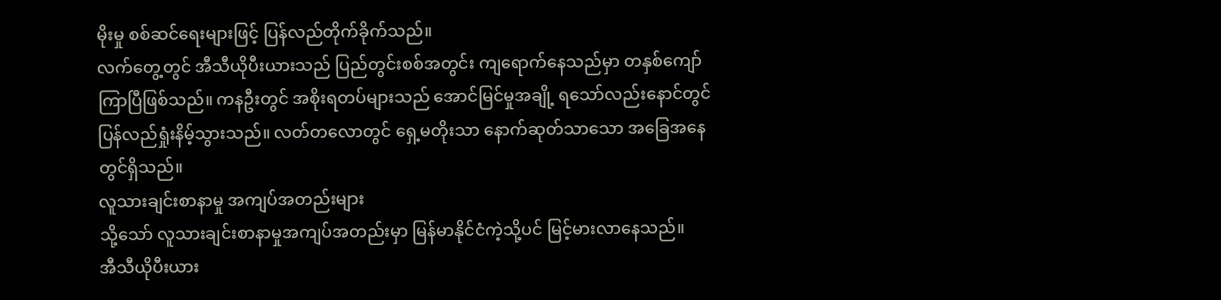မိုးမှု စစ်ဆင်ရေးများဖြင့် ပြန်လည်တိုက်ခိုက်သည်။
လက်တွေ့တွင် အီသီယိုပီးယားသည် ပြည်တွင်းစစ်အတွင်း ကျရောက်နေသည်မှာ တနှစ်ကျော်ကြာပြီဖြစ်သည်။ ကနဦးတွင် အစိုးရတပ်များသည် အောင်မြင်မှုအချို့ ရသော်လည်းနောင်တွင် ပြန်လည်ရှုံးနိမ့်သွားသည်။ လတ်တလောတွင် ရှေ့မတိုးသာ နောက်ဆုတ်သာသော အခြေအနေတွင်ရှိသည်။
လူသားချင်းစာနာမှု အကျပ်အတည်းများ
သို့သော် လူသားချင်းစာနာမှုအကျပ်အတည်းမှာ မြန်မာနိုင်ငံကဲ့သို့ပင် မြင့်မားလာနေသည်။
အီသီယိုပီးယား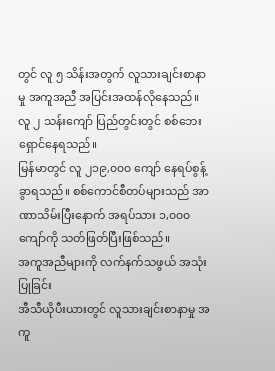တွင် လူ ၅ သိန်းအတွက် လူသားချင်းစာနာမှု အကူအညီ အပြင်းအထန်လိုနေသည်။ လူ ၂ သန်းကျော် ပြည်တွင်းတွင် စစ်ဘေးရှောင်နေရသည်။
မြန်မာတွင် လူ ၂၁၉,၀၀၀ ကျော် နေရပ်စွန့်ခွာရသည်။ စစ်ကောင်စီတပ်များသည် အာဏာသိမ်းပြီးနောက် အရပ်သား ၁,၀၀၀ ကျော်ကို သတ်ဖြတ်ပြီးဖြစ်သည်။
အကူအညီများကို လက်နက်သဖွယ် အသုံးပြုခြင်း
အီသီယိုပီးယားတွင် လူသားချင်းစာနာမှု အကူ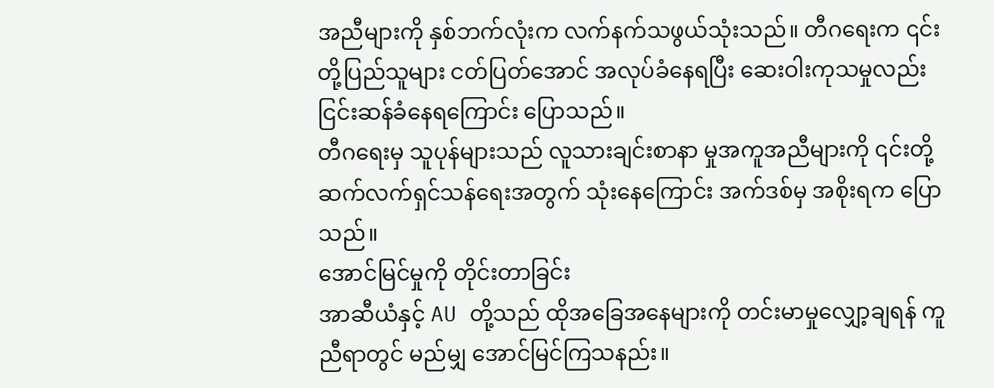အညီများကို နှစ်ဘက်လုံးက လက်နက်သဖွယ်သုံးသည်။ တီဂရေးက ၎င်းတို့ပြည်သူများ ငတ်ပြတ်အောင် အလုပ်ခံနေရပြီး ဆေးဝါးကုသမှုလည်း ငြင်းဆန်ခံနေရကြောင်း ပြောသည်။
တီဂရေးမှ သူပုန်များသည် လူသားချင်းစာနာ မှုအကူအညီများကို ၎င်းတို့ ဆက်လက်ရှင်သန်ရေးအတွက် သုံးနေကြောင်း အက်ဒစ်မှ အစိုးရက ပြောသည်။
အောင်မြင်မှုကို တိုင်းတာခြင်း
အာဆီယံနှင့် AU တို့သည် ထိုအခြေအနေများကို တင်းမာမှုလျှော့ချရန် ကူညီရာတွင် မည်မျှ အောင်မြင်ကြသနည်း။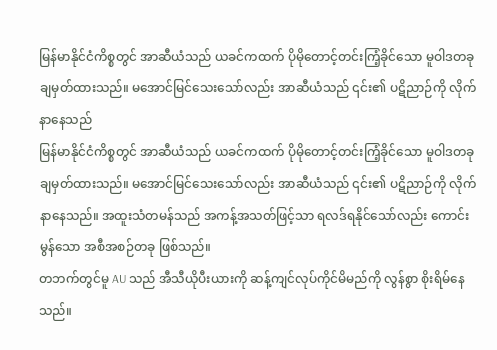မြန်မာနိုင်ငံကိစ္စတွင် အာဆီယံသည် ယခင်ကထက် ပိုမိုတောင့်တင်းကြံ့ခိုင်သော မူဝါဒတခု ချမှတ်ထားသည်။ မအောင်မြင်သေးသော်လည်း အာဆီယံသည် ၎င်း၏ ပဋိညာဉ်ကို လိုက်နာနေသည်
မြန်မာနိုင်ငံကိစ္စတွင် အာဆီယံသည် ယခင်ကထက် ပိုမိုတောင့်တင်းကြံ့ခိုင်သော မူဝါဒတခု ချမှတ်ထားသည်။ မအောင်မြင်သေးသော်လည်း အာဆီယံသည် ၎င်း၏ ပဋိညာဉ်ကို လိုက်နာနေသည်။ အထူးသံတမန်သည် အကန့်အသတ်ဖြင့်သာ ရလဒ်ရနိုင်သော်လည်း ကောင်းမွန်သော အစီအစဉ်တခု ဖြစ်သည်။
တဘက်တွင်မူ AU သည် အီသီယိုပီးယားကို ဆန့်ကျင်လုပ်ကိုင်မိမည်ကို လွန်စွာ စိုးရိမ်နေသည်။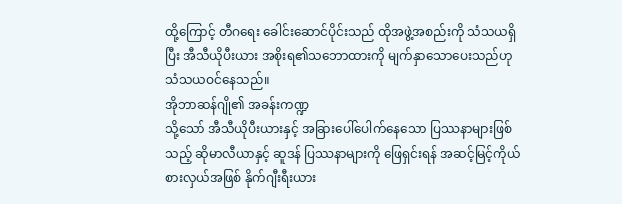ထို့ကြောင့် တီဂရေး ခေါင်းဆောင်ပိုင်းသည် ထိုအဖွဲ့အစည်းကို သံသယရှိပြီး အီသီယိုပီးယား အစိုးရ၏သဘောထားကို မျက်နှာသောပေးသည်ဟု သံသယဝင်နေသည်။
အိုဘာဆန်ဂျို၏ အခန်းကဏ္ဍ
သို့သော် အီသီယိုပီးယားနှင့် အခြားပေါ်ပေါက်နေသော ပြဿနာများဖြစ်သည့် ဆိုမာလီယာနှင့် ဆူဒန် ပြဿနာများကို ဖြေရှင်းရန် အဆင့်မြင့်ကိုယ်စားလှယ်အဖြစ် နိုက်ဂျီးရီးယား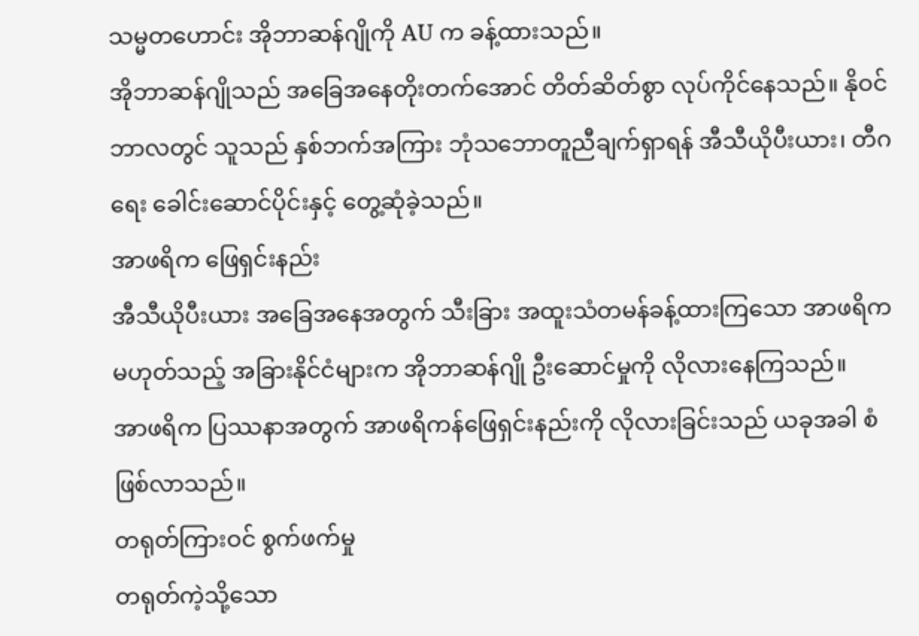သမ္မတဟောင်း အိုဘာဆန်ဂျိုကို AU က ခန့်ထားသည်။
အိုဘာဆန်ဂျိုသည် အခြေအနေတိုးတက်အောင် တိတ်ဆိတ်စွာ လုပ်ကိုင်နေသည်။ နိုဝင်ဘာလတွင် သူသည် နှစ်ဘက်အကြား ဘုံသဘောတူညီချက်ရှာရန် အီသီယိုပီးယား၊ တီဂရေး ခေါင်းဆောင်ပိုင်းနှင့် တွေ့ဆုံခဲ့သည်။
အာဖရိက ဖြေရှင်းနည်း
အီသီယိုပီးယား အခြေအနေအတွက် သီးခြား အထူးသံတမန်ခန့်ထားကြသော အာဖရိက မဟုတ်သည့် အခြားနိုင်ငံများက အိုဘာဆန်ဂျို ဦးဆောင်မှုကို လိုလားနေကြသည်။
အာဖရိက ပြဿနာအတွက် အာဖရိကန်ဖြေရှင်းနည်းကို လိုလားခြင်းသည် ယခုအခါ စံ ဖြစ်လာသည်။
တရုတ်ကြားဝင် စွက်ဖက်မှု
တရုတ်ကဲ့သို့သော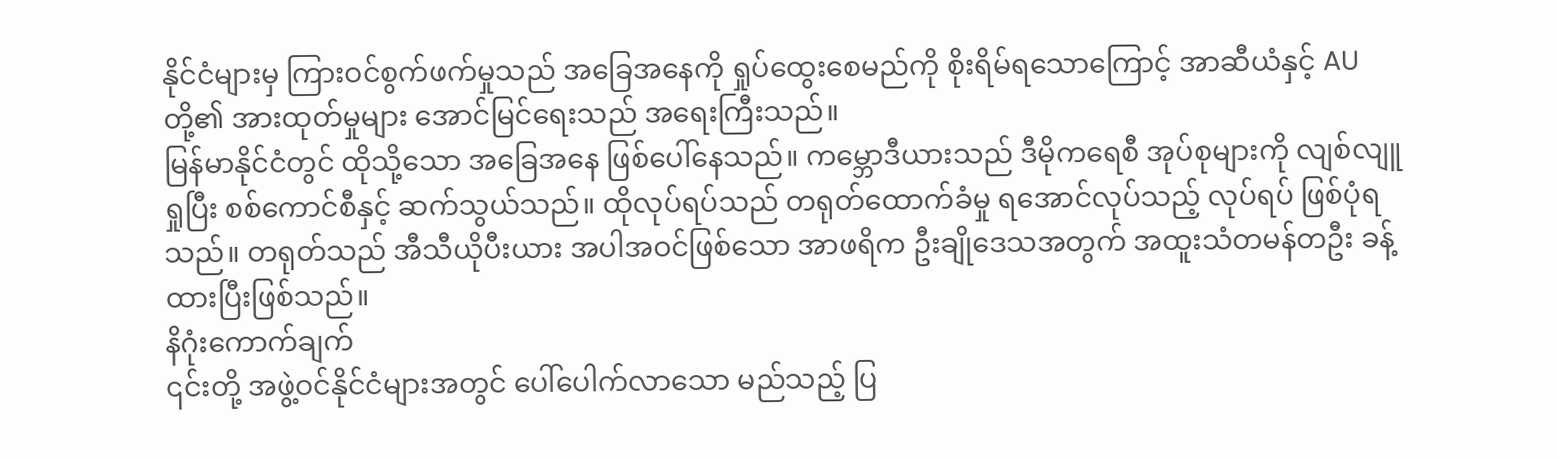နိုင်ငံများမှ ကြားဝင်စွက်ဖက်မှုသည် အခြေအနေကို ရှုပ်ထွေးစေမည်ကို စိုးရိမ်ရသောကြောင့် အာဆီယံနှင့် AU တို့၏ အားထုတ်မှုများ အောင်မြင်ရေးသည် အရေးကြီးသည်။
မြန်မာနိုင်ငံတွင် ထိုသို့သော အခြေအနေ ဖြစ်ပေါ်နေသည်။ ကမ္ဘောဒီယားသည် ဒီမိုကရေစီ အုပ်စုများကို လျစ်လျူရှုပြီး စစ်ကောင်စီနှင့် ဆက်သွယ်သည်။ ထိုလုပ်ရပ်သည် တရုတ်ထောက်ခံမှု ရအောင်လုပ်သည့် လုပ်ရပ် ဖြစ်ပုံရသည်။ တရုတ်သည် အီသီယိုပီးယား အပါအဝင်ဖြစ်သော အာဖရိက ဦးချိုဒေသအတွက် အထူးသံတမန်တဦး ခန့်ထားပြီးဖြစ်သည်။
နိဂုံးကောက်ချက်
၎င်းတို့ အဖွဲ့ဝင်နိုင်ငံများအတွင် ပေါ်ပေါက်လာသော မည်သည့် ပြ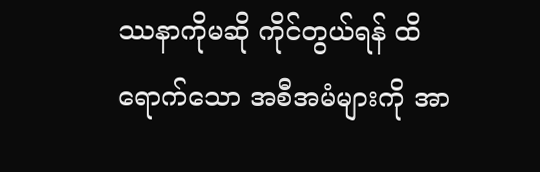ဿနာကိုမဆို ကိုင်တွယ်ရန် ထိရောက်သော အစီအမံများကို အာ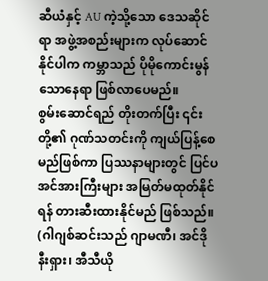ဆီယံနှင့် AU ကဲ့သို့သော ဒေသဆိုင်ရာ အဖွဲ့အစည်းများက လုပ်ဆောင်နိုင်ပါက ကမ္ဘာသည် ပိုမိုကောင်းမွန်သောနေရာ ဖြစ်လာပေမည်။
စွမ်းဆောင်ရည် တိုးတက်ပြီး ၎င်းတို့၏ ဂုဏ်သတင်းကို ကျယ်ပြန့်စေမည်ဖြစ်ကာ ပြဿနာများတွင် ပြင်ပ အင်အားကြီးများ အမြတ်မထုတ်နိုင်ရန် တားဆီးထားနိုင်မည် ဖြစ်သည်။
(ဂါဂျစ်ဆင်းသည် ဂျာမဏီ၊ အင်ဒိုနီးရှား၊ အီသီယို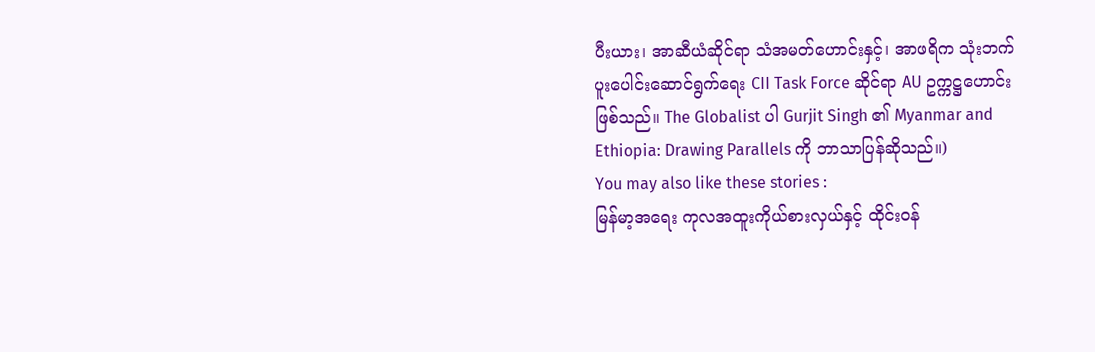ပီးယား၊ အာဆီယံဆိုင်ရာ သံအမတ်ဟောင်းနှင့်၊ အာဖရိက သုံးဘက် ပူးပေါင်းဆောင်ရွက်ရေး CII Task Force ဆိုင်ရာ AU ဥက္ကဋ္ဌဟောင်း ဖြစ်သည်။ The Globalist ပါ Gurjit Singh ၏ Myanmar and Ethiopia: Drawing Parallels ကို ဘာသာပြန်ဆိုသည်။)
You may also like these stories :
မြန်မာ့အရေး ကုလအထူးကိုယ်စားလှယ်နှင့် ထိုင်းဝန်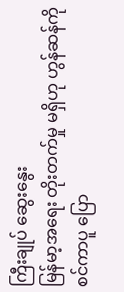ကြီးချုပ် ဆွေးနွေး
မြန်မာ့အရေး တိုးတက်မှု မရှိဟု ဟွန်ဆန်ကို စင်ကာပူ ပြော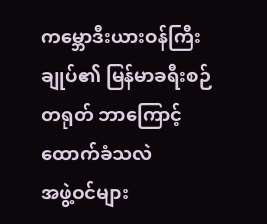ကမ္ဘောဒီးယားဝန်ကြီးချုပ်၏ မြန်မာခရီးစဉ် တရုတ် ဘာကြောင့်ထောက်ခံသလဲ
အဖွဲ့ဝင်များ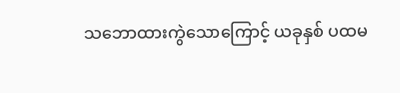သဘောထားကွဲသောကြောင့် ယခုနှစ် ပထမ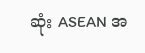ဆုံး ASEAN အ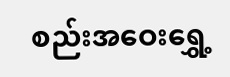စည်းအဝေးရွှေ့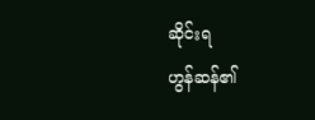ဆိုင်းရ
ဟွန်ဆန်၏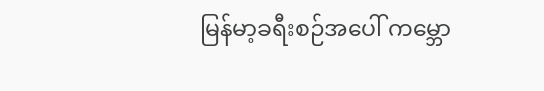မြန်မာ့ခရီးစဉ်အပေါ် ကမ္ဘော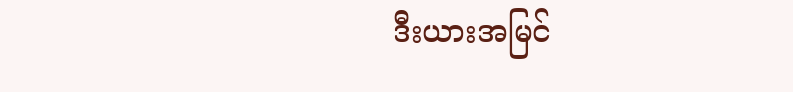ဒီးယားအမြင်